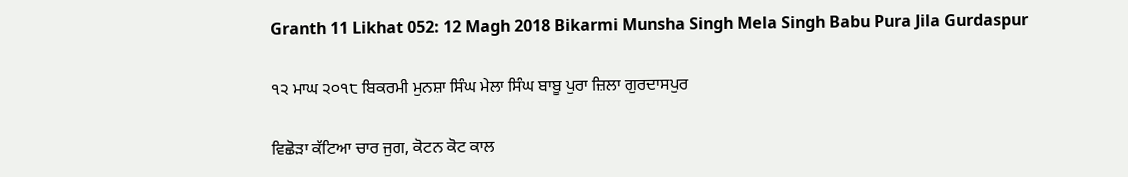Granth 11 Likhat 052: 12 Magh 2018 Bikarmi Munsha Singh Mela Singh Babu Pura Jila Gurdaspur

੧੨ ਮਾਘ ੨੦੧੮ ਬਿਕਰਮੀ ਮੁਨਸ਼ਾ ਸਿੰਘ ਮੇਲਾ ਸਿੰਘ ਬਾਬੂ ਪੁਰਾ ਜ਼ਿਲਾ ਗੁਰਦਾਸਪੁਰ

ਵਿਛੋੜਾ ਕੱਟਿਆ ਚਾਰ ਜੁਗ, ਕੋਟਨ ਕੋਟ ਕਾਲ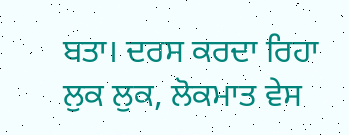ਬਤਾ। ਦਰਸ ਕਰਦਾ ਰਿਹਾ ਲੁਕ ਲੁਕ, ਲੋਕਮਾਤ ਵੇਸ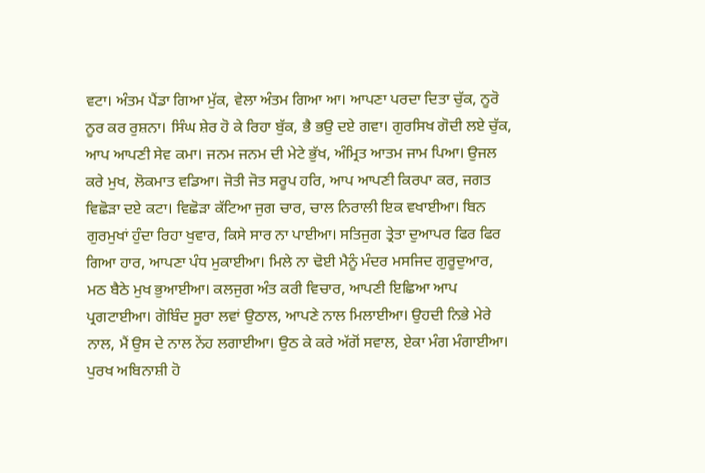ਵਟਾ। ਅੰਤਮ ਪੈਂਡਾ ਗਿਆ ਮੁੱਕ, ਵੇਲਾ ਅੰਤਮ ਗਿਆ ਆ। ਆਪਣਾ ਪਰਦਾ ਦਿਤਾ ਚੁੱਕ, ਨੂਰੋ ਨੂਰ ਕਰ ਰੁਸ਼ਨਾ। ਸਿੰਘ ਸ਼ੇਰ ਹੋ ਕੇ ਰਿਹਾ ਬੁੱਕ, ਭੈ ਭਉ ਦਏ ਗਵਾ। ਗੁਰਸਿਖ ਗੋਦੀ ਲਏ ਚੁੱਕ, ਆਪ ਆਪਣੀ ਸੇਵ ਕਮਾ। ਜਨਮ ਜਨਮ ਦੀ ਮੇਟੇ ਭੁੱਖ, ਅੰਮ੍ਰਿਤ ਆਤਮ ਜਾਮ ਪਿਆ। ਉਜਲ ਕਰੇ ਮੁਖ, ਲੋਕਮਾਤ ਵਡਿਆ। ਜੋਤੀ ਜੋਤ ਸਰੂਪ ਹਰਿ, ਆਪ ਆਪਣੀ ਕਿਰਪਾ ਕਰ, ਜਗਤ ਵਿਛੋੜਾ ਦਏ ਕਟਾ। ਵਿਛੋੜਾ ਕੱਟਿਆ ਜੁਗ ਚਾਰ, ਚਾਲ ਨਿਰਾਲੀ ਇਕ ਵਖਾਈਆ। ਬਿਨ ਗੁਰਮੁਖਾਂ ਹੁੰਦਾ ਰਿਹਾ ਖੁਵਾਰ, ਕਿਸੇ ਸਾਰ ਨਾ ਪਾਈਆ। ਸਤਿਜੁਗ ਤ੍ਰੇਤਾ ਦੁਆਪਰ ਫਿਰ ਫਿਰ ਗਿਆ ਹਾਰ, ਆਪਣਾ ਪੰਧ ਮੁਕਾਈਆ। ਮਿਲੇ ਨਾ ਢੋਈ ਮੈਨੂੰ ਮੰਦਰ ਮਸਜਿਦ ਗੁਰੂਦੁਆਰ, ਮਠ ਬੈਠੇ ਮੁਖ ਭੁਆਈਆ। ਕਲਜੁਗ ਅੰਤ ਕਰੀ ਵਿਚਾਰ, ਆਪਣੀ ਇਛਿਆ ਆਪ ਪ੍ਰਗਟਾਈਆ। ਗੋਬਿੰਦ ਸੂਰਾ ਲਵਾਂ ਉਠਾਲ, ਆਪਣੇ ਨਾਲ ਮਿਲਾਈਆ। ਉਹਦੀ ਨਿਭੇ ਮੇਰੇ ਨਾਲ, ਮੈਂ ਉਸ ਦੇ ਨਾਲ ਨੇਂਹ ਲਗਾਈਆ। ਉਠ ਕੇ ਕਰੇ ਅੱਗੋਂ ਸਵਾਲ, ਏਕਾ ਮੰਗ ਮੰਗਾਈਆ। ਪੁਰਖ ਅਬਿਨਾਸ਼ੀ ਹੋ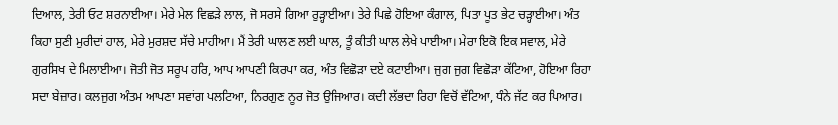ਦਿਆਲ, ਤੇਰੀ ਓਟ ਸ਼ਰਨਾਈਆ। ਮੇਰੇ ਮੇਲ ਵਿਛੜੇ ਲਾਲ, ਜੋ ਸਰਸੇ ਗਿਆ ਰੁੜ੍ਹਾਈਆ। ਤੇਰੇ ਪਿਛੇ ਹੋਇਆ ਕੰਗਾਲ, ਪਿਤਾ ਪੂਤ ਭੇਟ ਚੜ੍ਹਾਈਆ। ਅੰਤ ਕਿਹਾ ਸੁਣੀ ਮੁਰੀਦਾਂ ਹਾਲ, ਮੇਰੇ ਮੁਰਸ਼ਦ ਸੱਚੇ ਮਾਹੀਆ। ਮੈਂ ਤੇਰੀ ਘਾਲਣ ਲਈ ਘਾਲ, ਤੂੰ ਕੀਤੀ ਘਾਲ ਲੇਖੇ ਪਾਈਆ। ਮੇਰਾ ਇਕੋ ਇਕ ਸਵਾਲ, ਮੇਰੇ ਗੁਰਸਿਖ ਦੇ ਮਿਲਾਈਆ। ਜੋਤੀ ਜੋਤ ਸਰੂਪ ਹਰਿ, ਆਪ ਆਪਣੀ ਕਿਰਪਾ ਕਰ, ਅੰਤ ਵਿਛੋੜਾ ਦਏ ਕਟਾਈਆ। ਜੁਗ ਜੁਗ ਵਿਛੋੜਾ ਕੱਟਿਆ, ਹੋਇਆ ਰਿਹਾ ਸਦਾ ਬੇਜ਼ਾਰ। ਕਲਜੁਗ ਅੰਤਮ ਆਪਣਾ ਸਵਾਂਗ ਪਲਟਿਆ, ਨਿਰਗੁਣ ਨੂਰ ਜੋਤ ਉਜਿਆਰ। ਕਦੀ ਲੱਭਦਾ ਰਿਹਾ ਵਿਚੋਂ ਵੱਟਿਆ, ਧੰਨੇ ਜੱਟ ਕਰ ਪਿਆਰ।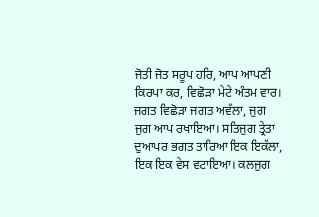ਜੋਤੀ ਜੋਤ ਸਰੂਪ ਹਰਿ, ਆਪ ਆਪਣੀ ਕਿਰਪਾ ਕਰ, ਵਿਛੋੜਾ ਮੇਟੇ ਅੰਤਮ ਵਾਰ। ਜਗਤ ਵਿਛੋੜਾ ਜਗਤ ਅਵੱਲਾ, ਜੁਗ ਜੁਗ ਆਪ ਰਖਾਇਆ। ਸਤਿਜੁਗ ਤ੍ਰੇਤਾ ਦੁਆਪਰ ਭਗਤ ਤਾਰਿਆ ਇਕ ਇਕੱਲਾ, ਇਕ ਇਕ ਵੇਸ ਵਟਾਇਆ। ਕਲਜੁਗ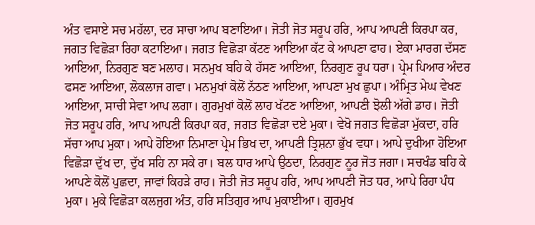ਅੰਤ ਵਸਾਏ ਸਚ ਮਹੱਲਾ, ਦਰ ਸਾਚਾ ਆਪ ਬਣਾਇਆ। ਜੋਤੀ ਜੋਤ ਸਰੂਪ ਹਰਿ, ਆਪ ਆਪਣੀ ਕਿਰਪਾ ਕਰ, ਜਗਤ ਵਿਛੋੜਾ ਰਿਹਾ ਕਟਾਇਆ। ਜਗਤ ਵਿਛੋੜਾ ਕੱਟਣ ਆਇਆ ਕੱਟ ਕੇ ਆਪਣਾ ਫਾਹ। ਏਕਾ ਮਾਰਗ ਦੱਸਣ ਆਇਆ, ਨਿਰਗੁਣ ਬਣ ਮਲਾਹ। ਸਨਮੁਖ ਬਹਿ ਕੇ ਹੱਸਣ ਆਇਆ, ਨਿਰਗੁਣ ਰੂਪ ਧਰਾ। ਪ੍ਰੇਮ ਪਿਆਰ ਅੰਦਰ ਫਸਣ ਆਇਆ, ਲੋਕਲਾਜ ਗਵਾ। ਮਨਮੁਖਾਂ ਕੋਲੋਂ ਨੱਠਣ ਆਇਆ, ਆਪਣਾ ਮੁਖ ਛੁਪਾ। ਅੰਮ੍ਰਿਤ ਮੇਘ ਵੇਖਣ ਆਇਆ, ਸਾਚੀ ਸੇਵਾ ਆਪ ਲਗਾ। ਗੁਰਮੁਖਾਂ ਕੋਲੋਂ ਲਾਹ ਖੱਟਣ ਆਇਆ, ਆਪਣੀ ਝੋਲੀ ਅੱਗੇ ਡਾਹ। ਜੋਤੀ ਜੋਤ ਸਰੂਪ ਹਰਿ, ਆਪ ਆਪਣੀ ਕਿਰਪਾ ਕਰ, ਜਗਤ ਵਿਛੋੜਾ ਦਏ ਮੁਕਾ। ਵੇਖੋ ਜਗਤ ਵਿਛੋੜਾ ਮੁੱਕਦਾ, ਹਰਿ ਸੱਚਾ ਆਪ ਮੁਕਾ। ਆਪੇ ਹੋਇਆ ਨਿਮਾਣਾ ਪ੍ਰੇਮ ਭਿਖ ਦਾ, ਆਪਣੀ ਤ੍ਰਿਸ਼ਨਾ ਭੁੱਖ ਵਧਾ। ਆਪੇ ਦੁਖੀਆ ਹੋਇਆ ਵਿਛੋੜਾ ਦੁੱਖ ਦਾ, ਦੁੱਖ ਸਹਿ ਨਾ ਸਕੇ ਰਾ। ਬਲ ਧਾਰ ਆਪੇ ਉਠਦਾ, ਨਿਰਗੁਣ ਨੂਰ ਜੋਤ ਜਗਾ। ਸਚਖੰਡ ਬਹਿ ਕੇ ਆਪਣੇ ਕੋਲੋਂ ਪੁਛਦਾ, ਜਾਵਾਂ ਕਿਹੜੇ ਰਾਹ। ਜੋਤੀ ਜੋਤ ਸਰੂਪ ਹਰਿ, ਆਪ ਆਪਣੀ ਜੋਤ ਧਰ, ਆਪੇ ਰਿਹਾ ਪੰਧ ਮੁਕਾ। ਮੁਕੇ ਵਿਛੋੜਾ ਕਲਜੁਗ ਅੰਤ, ਹਰਿ ਸਤਿਗੁਰ ਆਪ ਮੁਕਾਈਆ। ਗੁਰਮੁਖ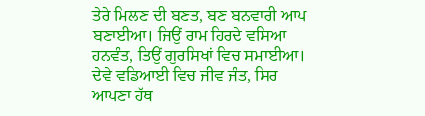ਤੇਰੇ ਮਿਲਣ ਦੀ ਬਣਤ, ਬਣ ਬਨਵਾਰੀ ਆਪ ਬਣਾਈਆ। ਜਿਉਂ ਰਾਮ ਹਿਰਦੇ ਵਸਿਆ ਹਨਵੰਤ, ਤਿਉਂ ਗੁਰਸਿਖਾਂ ਵਿਚ ਸਮਾਈਆ। ਦੇਵੇ ਵਡਿਆਈ ਵਿਚ ਜੀਵ ਜੰਤ, ਸਿਰ ਆਪਣਾ ਹੱਥ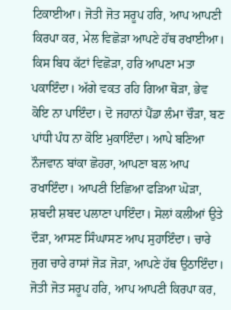ਟਿਕਾਈਆ। ਜੋਤੀ ਜੋਤ ਸਰੂਪ ਹਰਿ, ਆਪ ਆਪਣੀ ਕਿਰਪਾ ਕਰ, ਮੇਲ ਵਿਛੋੜਾ ਆਪਣੇ ਹੱਥ ਰਖਾਈਆ। ਕਿਸ ਬਿਧ ਕੱਟਾਂ ਵਿਛੋੜਾ, ਹਰਿ ਆਪਣਾ ਮਤਾ ਪਕਾਇੰਦਾ। ਅੱਗੇ ਵਕਤ ਰਹਿ ਗਿਆ ਥੋੜਾ, ਭੇਵ ਕੋਇ ਨਾ ਪਾਇੰਦਾ। ਦੋ ਜਹਾਨਾਂ ਪੈਂਡਾ ਲੰਮਾ ਚੌੜਾ, ਬਣ ਪਾਂਧੀ ਪੰਧ ਨਾ ਕੋਇ ਮੁਕਾਇੰਦਾ। ਆਪੇ ਬਣਿਆ ਨੌਜਵਾਨ ਬਾਂਕਾ ਛੋਹਰਾ, ਆਪਣਾ ਬਲ ਆਪ ਰਖਾਇੰਦਾ। ਆਪਣੀ ਇਛਿਆ ਫੜਿਆ ਘੋੜਾ, ਸ਼ਬਦੀ ਸ਼ਬਦ ਪਲਾਣਾ ਪਾਇੰਦਾ। ਸੋਲਾਂ ਕਲੀਆਂ ਉਤੇ ਦੌੜਾ, ਆਸਣ ਸਿੰਘਾਸਣ ਆਪ ਸੁਹਾਇੰਦਾ। ਚਾਰੇ ਜੁਗ ਚਾਰੇ ਰਾਸਾਂ ਜੋੜ ਜੋੜਾ, ਆਪਣੇ ਹੱਥ ਉਠਾਇੰਦਾ। ਜੋਤੀ ਜੋਤ ਸਰੂਪ ਹਰਿ, ਆਪ ਆਪਣੀ ਕਿਰਪਾ ਕਰ,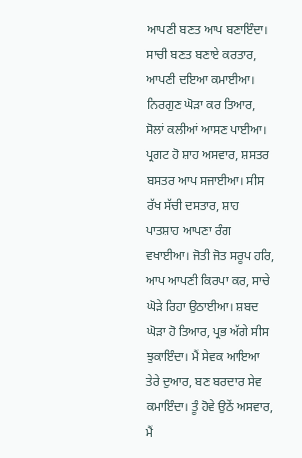ਆਪਣੀ ਬਣਤ ਆਪ ਬਣਾਇੰਦਾ। ਸਾਚੀ ਬਣਤ ਬਣਾਏ ਕਰਤਾਰ, ਆਪਣੀ ਦਇਆ ਕਮਾਈਆ। ਨਿਰਗੁਣ ਘੋੜਾ ਕਰ ਤਿਆਰ, ਸੋਲਾਂ ਕਲੀਆਂ ਆਸਣ ਪਾਈਆ। ਪ੍ਰਗਟ ਹੋ ਸ਼ਾਹ ਅਸਵਾਰ, ਸ਼ਸਤਰ ਬਸਤਰ ਆਪ ਸਜਾਈਆ। ਸੀਸ ਰੱਖ ਸੱਚੀ ਦਸਤਾਰ, ਸ਼ਾਹ ਪਾਤਸ਼ਾਹ ਆਪਣਾ ਰੰਗ ਵਖਾਈਆ। ਜੋਤੀ ਜੋਤ ਸਰੂਪ ਹਰਿ, ਆਪ ਆਪਣੀ ਕਿਰਪਾ ਕਰ, ਸਾਚੇ ਘੋੜੇ ਰਿਹਾ ਉਠਾਈਆ। ਸ਼ਬਦ ਘੋੜਾ ਹੋ ਤਿਆਰ, ਪ੍ਰਭ ਅੱਗੇ ਸੀਸ ਝੁਕਾਇੰਦਾ। ਮੈਂ ਸੇਵਕ ਆਇਆ ਤੇਰੇ ਦੁਆਰ, ਬਣ ਬਰਦਾਰ ਸੇਵ ਕਮਾਇੰਦਾ। ਤੂੰ ਹੋਵੇ ਉਠੇਂ ਅਸਵਾਰ, ਮੈਂ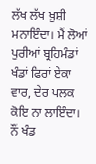ਲੱਖ ਲੱਖ ਖ਼ੁਸ਼ੀ ਮਨਾਇੰਦਾ। ਮੈਂ ਲੋਆਂ ਪੁਰੀਆਂ ਬ੍ਰਹਿਮੰਡਾਂ ਖੰਡਾਂ ਫਿਰਾਂ ਏਕਾ ਵਾਰ, ਦੇਰ ਪਲਕ ਕੋਇ ਨਾ ਲਾਇੰਦਾ। ਨੌਂ ਖੰਡ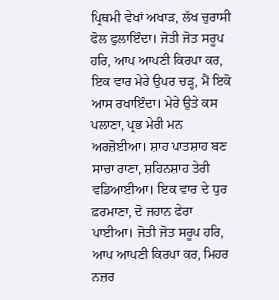ਪ੍ਰਿਥਮੀ ਵੇਖਾਂ ਅਖਾੜ, ਲੱਖ ਚੁਰਾਸੀ ਫੋਲ ਫੁਲਾਇੰਦਾ। ਜੋਤੀ ਜੋਤ ਸਰੂਪ ਹਰਿ, ਆਪ ਆਪਣੀ ਕਿਰਪਾ ਕਰ, ਇਕ ਵਾਰ ਮੇਰੇ ਉਪਰ ਚੜ੍ਹ, ਮੈਂ ਇਕੋ ਆਸ ਰਖਾਇੰਦਾ। ਮੇਰੇ ਉਤੇ ਕਸ ਪਲਾਣਾ, ਪ੍ਰਭ ਮੇਰੀ ਮਨ ਅਰਜ਼ੋਈਆ। ਸ਼ਾਹ ਪਾਤਸ਼ਾਹ ਬਣ ਸਾਚਾ ਰਾਣਾ, ਸ਼ਹਿਨਸ਼ਾਹ ਤੇਰੀ ਵਡਿਆਈਆ। ਇਕ ਵਾਰ ਦੇ ਧੁਰ ਫ਼ਰਮਾਣਾ, ਦੋ ਜਹਾਨ ਫੇਰਾ ਪਾਈਆ। ਜੋਤੀ ਜੋਤ ਸਰੂਪ ਹਰਿ, ਆਪ ਆਪਣੀ ਕਿਰਪਾ ਕਰ, ਮਿਹਰ ਨਜ਼ਰ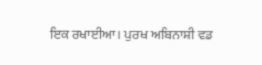ਇਕ ਰਖਾਈਆ। ਪੁਰਖ ਅਬਿਨਾਸ਼ੀ ਵਡ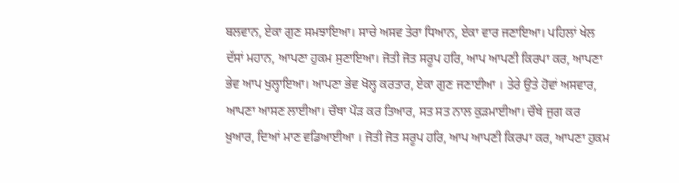ਬਲਵਾਨ, ਏਕਾ ਗੁਣ ਸਮਝਾਇਆ। ਸਾਚੇ ਅਸਵ ਤੇਰਾ ਧਿਆਨ, ਏਕਾ ਵਾਰ ਜਣਾਇਆ। ਪਹਿਲਾਂ ਖੇਲ ਦੱਸਾਂ ਮਹਾਨ, ਆਪਣਾ ਹੁਕਮ ਸੁਣਾਇਆ। ਜੋਤੀ ਜੋਤ ਸਰੂਪ ਹਰਿ, ਆਪ ਆਪਣੀ ਕਿਰਪਾ ਕਰ, ਆਪਣਾ ਭੇਵ ਆਪ ਖੁਲ੍ਹਾਇਆ। ਆਪਣਾ ਭੇਵ ਖੋਲ੍ਹ ਕਰਤਾਰ, ਏਕਾ ਗੁਣ ਜਣਾਈਆ । ਤੇਰੇ ਉਤੇ ਹੋਵਾਂ ਅਸਵਾਰ, ਆਪਣਾ ਆਸਣ ਲਾਈਆ। ਚੌਥਾ ਪੌੜ ਕਰ ਤਿਆਰ, ਸਤ ਸਤ ਨਾਲ ਕੁੜਮਾਈਆ। ਚੌਥੇ ਜੁਗ ਕਰ ਖ਼ੁਆਰ, ਦਿਆਂ ਮਾਣ ਵਡਿਆਈਆ । ਜੋਤੀ ਜੋਤ ਸਰੂਪ ਹਰਿ, ਆਪ ਆਪਣੀ ਕਿਰਪਾ ਕਰ, ਆਪਣਾ ਹੁਕਮ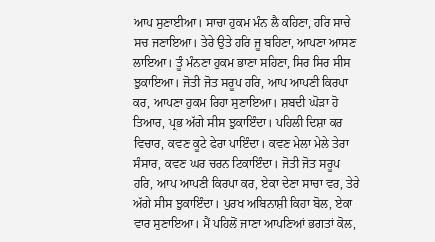ਆਪ ਸੁਣਾਈਆ। ਸਾਚਾ ਹੁਕਮ ਮੰਨ ਲੈ ਕਹਿਣਾ, ਹਰਿ ਸਾਚੇ ਸਚ ਜਣਾਇਆ। ਤੇਰੇ ਉਤੇ ਹਰਿ ਜੂ ਬਹਿਣਾ, ਆਪਣਾ ਆਸਣ ਲਾਇਆ। ਤੂੰ ਮੰਨਣਾ ਹੁਕਮ ਭਾਣਾ ਸਹਿਣਾ, ਸਿਰ ਸਿਰ ਸੀਸ ਝੁਕਾਇਆ। ਜੋਤੀ ਜੋਤ ਸਰੂਪ ਹਰਿ, ਆਪ ਆਪਣੀ ਕਿਰਪਾ ਕਰ, ਆਪਣਾ ਹੁਕਮ ਰਿਹਾ ਸੁਣਾਇਆ। ਸ਼ਬਦੀ ਘੋੜਾ ਹੋ ਤਿਆਰ, ਪ੍ਰਭ ਅੱਗੇ ਸੀਸ ਝੁਕਾਇੰਦਾ। ਪਹਿਲੀ ਦਿਸ਼ਾ ਕਰ ਵਿਚਾਰ, ਕਵਣ ਕੂਟੇ ਫੇਰਾ ਪਾਇੰਦਾ। ਕਵਣ ਮੇਲਾ ਮੇਲੇ ਤੇਰਾ ਸੰਸਾਰ, ਕਵਣ ਘਰ ਚਰਨ ਟਿਕਾਇੰਦਾ। ਜੋਤੀ ਜੋਤ ਸਰੂਪ ਹਰਿ, ਆਪ ਆਪਣੀ ਕਿਰਪਾ ਕਰ, ਏਕਾ ਦੇਣਾ ਸਾਚਾ ਵਰ, ਤੇਰੇ ਅੱਗੇ ਸੀਸ ਝੁਕਾਇੰਦਾ। ਪੁਰਖ ਅਬਿਨਾਸ਼ੀ ਕਿਹਾ ਬੋਲ, ਏਕਾ ਵਾਰ ਸੁਣਾਇਆ। ਮੈਂ ਪਹਿਲੋਂ ਜਾਣਾ ਆਪਣਿਆਂ ਭਗਤਾਂ ਕੋਲ,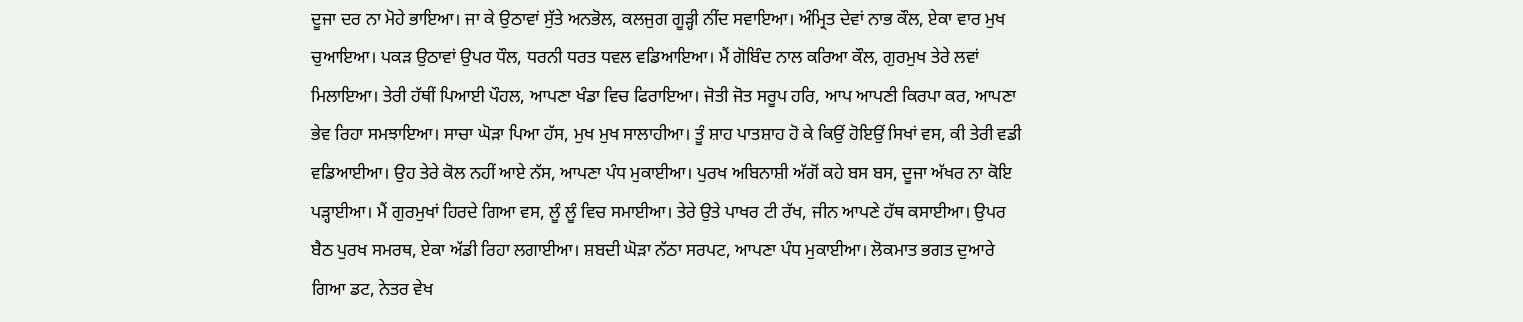ਦੂਜਾ ਦਰ ਨਾ ਮੋਹੇ ਭਾਇਆ। ਜਾ ਕੇ ਉਠਾਵਾਂ ਸੁੱਤੇ ਅਨਭੋਲ, ਕਲਜੁਗ ਗੂੜ੍ਹੀ ਨੀਂਦ ਸਵਾਇਆ। ਅੰਮ੍ਰਿਤ ਦੇਵਾਂ ਨਾਭ ਕੌਲ, ਏਕਾ ਵਾਰ ਮੁਖ ਚੁਆਇਆ। ਪਕੜ ਉਠਾਵਾਂ ਉਪਰ ਧੌਲ, ਧਰਨੀ ਧਰਤ ਧਵਲ ਵਡਿਆਇਆ। ਮੈਂ ਗੋਬਿੰਦ ਨਾਲ ਕਰਿਆ ਕੌਲ, ਗੁਰਮੁਖ ਤੇਰੇ ਲਵਾਂ ਮਿਲਾਇਆ। ਤੇਰੀ ਹੱਥੀਂ ਪਿਆਈ ਪੌਹਲ, ਆਪਣਾ ਖੰਡਾ ਵਿਚ ਫਿਰਾਇਆ। ਜੋਤੀ ਜੋਤ ਸਰੂਪ ਹਰਿ, ਆਪ ਆਪਣੀ ਕਿਰਪਾ ਕਰ, ਆਪਣਾ ਭੇਵ ਰਿਹਾ ਸਮਝਾਇਆ। ਸਾਚਾ ਘੋੜਾ ਪਿਆ ਹੱਸ, ਮੁਖ ਮੁਖ ਸਾਲਾਹੀਆ। ਤੂੰ ਸ਼ਾਹ ਪਾਤਸ਼ਾਹ ਹੋ ਕੇ ਕਿਉਂ ਹੋਇਉਂ ਸਿਖਾਂ ਵਸ, ਕੀ ਤੇਰੀ ਵਡੀ ਵਡਿਆਈਆ। ਉਹ ਤੇਰੇ ਕੋਲ ਨਹੀਂ ਆਏ ਨੱਸ, ਆਪਣਾ ਪੰਧ ਮੁਕਾਈਆ। ਪੁਰਖ ਅਬਿਨਾਸ਼ੀ ਅੱਗੋਂ ਕਹੇ ਬਸ ਬਸ, ਦੂਜਾ ਅੱਖਰ ਨਾ ਕੋਇ ਪੜ੍ਹਾਈਆ। ਮੈਂ ਗੁਰਮੁਖਾਂ ਹਿਰਦੇ ਗਿਆ ਵਸ, ਲੂੰ ਲੂੰ ਵਿਚ ਸਮਾਈਆ। ਤੇਰੇ ਉਤੇ ਪਾਖਰ ਟੀ ਰੱਖ, ਜੀਨ ਆਪਣੇ ਹੱਥ ਕਸਾਈਆ। ਉਪਰ ਬੈਠ ਪੁਰਖ ਸਮਰਥ, ਏਕਾ ਅੱਡੀ ਰਿਹਾ ਲਗਾਈਆ। ਸ਼ਬਦੀ ਘੋੜਾ ਨੱਠਾ ਸਰਪਟ, ਆਪਣਾ ਪੰਧ ਮੁਕਾਈਆ। ਲੋਕਮਾਤ ਭਗਤ ਦੁਆਰੇ ਗਿਆ ਡਟ, ਨੇਤਰ ਵੇਖ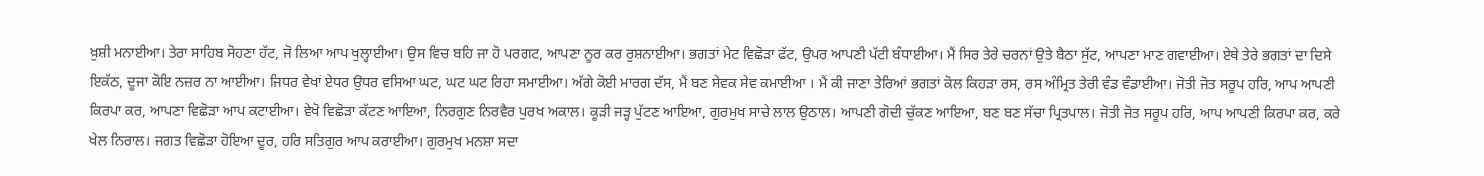ਖ਼ੁਸ਼ੀ ਮਨਾਈਆ। ਤੇਰਾ ਸਾਹਿਬ ਸੋਹਣਾ ਹੱਟ, ਜੋ ਲਿਆ ਆਪ ਖੁਲ੍ਹਾਈਆ। ਉਸ ਵਿਚ ਬਹਿ ਜਾ ਹੋ ਪਰਗਟ, ਆਪਣਾ ਨੂਰ ਕਰ ਰੁਸ਼ਨਾਈਆ। ਭਗਤਾਂ ਮੇਟ ਵਿਛੋੜਾ ਫੱਟ, ਉਪਰ ਆਪਣੀ ਪੱਟੀ ਬੰਧਾਈਆ। ਮੈਂ ਸਿਰ ਤੇਰੇ ਚਰਨਾਂ ਉਤੇ ਬੈਠਾ ਸੁੱਟ, ਆਪਣਾ ਮਾਣ ਗਵਾਈਆ। ਏਥੇ ਤੇਰੇ ਭਗਤਾਂ ਦਾ ਦਿਸੇ ਇਕੱਠ, ਦੂਜਾ ਕੋਇ ਨਜ਼ਰ ਨਾ ਆਈਆ। ਜਿਧਰ ਵੇਖਾਂ ਏਧਰ ਉਧਰ ਵਸਿਆ ਘਟ, ਘਟ ਘਟ ਰਿਹਾ ਸਮਾਈਆ। ਅੱਗੇ ਕੋਈ ਮਾਰਗ ਦੱਸ, ਮੈਂ ਬਣ ਸੇਵਕ ਸੇਵ ਕਮਾਈਆ । ਮੈਂ ਕੀ ਜਾਣਾ ਤੇਰਿਆਂ ਭਗਤਾਂ ਕੋਲ ਕਿਹੜਾ ਰਸ, ਰਸ ਅੰਮ੍ਰਿਤ ਤੇਰੀ ਵੰਡ ਵੰਡਾਈਆ। ਜੋਤੀ ਜੋਤ ਸਰੂਪ ਹਰਿ, ਆਪ ਆਪਣੀ ਕਿਰਪਾ ਕਰ, ਆਪਣਾ ਵਿਛੋੜਾ ਆਪ ਕਟਾਈਆ। ਵੇਖੋ ਵਿਛੋੜਾ ਕੱਟਣ ਆਇਆ, ਨਿਰਗੁਣ ਨਿਰਵੈਰ ਪੁਰਖ ਅਕਾਲ। ਕੂੜੀ ਜੜ੍ਹ ਪੁੱਟਣ ਆਇਆ, ਗੁਰਮੁਖ ਸਾਚੇ ਲਾਲ ਉਠਾਲ। ਆਪਣੀ ਗੋਦੀ ਚੁੱਕਣ ਆਇਆ, ਬਣ ਬਣ ਸੱਚਾ ਪ੍ਰਿਤਪਾਲ। ਜੋਤੀ ਜੋਤ ਸਰੂਪ ਹਰਿ, ਆਪ ਆਪਣੀ ਕਿਰਪਾ ਕਰ, ਕਰੇ ਖੇਲ ਨਿਰਾਲ। ਜਗਤ ਵਿਛੋੜਾ ਹੋਇਆ ਦੂਰ, ਹਰਿ ਸਤਿਗੁਰ ਆਪ ਕਰਾਈਆ। ਗੁਰਮੁਖ ਮਨਸ਼ਾ ਸਦਾ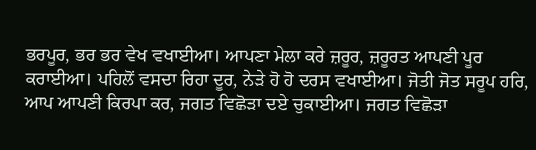ਭਰਪੂਰ, ਭਰ ਭਰ ਵੇਖ ਵਖਾਈਆ। ਆਪਣਾ ਮੇਲਾ ਕਰੇ ਜ਼ਰੂਰ, ਜ਼ਰੂਰਤ ਆਪਣੀ ਪੂਰ ਕਰਾਈਆ। ਪਹਿਲੋਂ ਵਸਦਾ ਰਿਹਾ ਦੂਰ, ਨੇੜੇ ਹੋ ਹੋ ਦਰਸ ਵਖਾਈਆ। ਜੋਤੀ ਜੋਤ ਸਰੂਪ ਹਰਿ, ਆਪ ਆਪਣੀ ਕਿਰਪਾ ਕਰ, ਜਗਤ ਵਿਛੋੜਾ ਦਏ ਚੁਕਾਈਆ। ਜਗਤ ਵਿਛੋੜਾ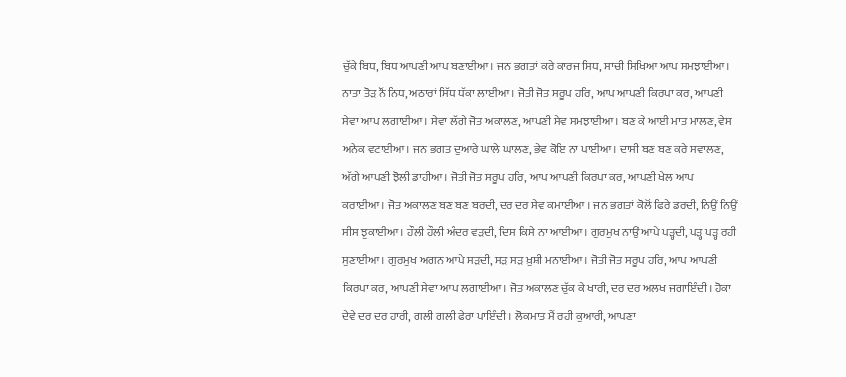ਚੁੱਕੇ ਬਿਧ, ਬਿਧ ਆਪਣੀ ਆਪ ਬਣਾਈਆ। ਜਨ ਭਗਤਾਂ ਕਰੇ ਕਾਰਜ ਸਿਧ, ਸਾਚੀ ਸਿਖਿਆ ਆਪ ਸਮਝਾਈਆ। ਨਾਤਾ ਤੋੜ ਨੌਂ ਨਿਧ, ਅਠਾਰਾਂ ਸਿੱਧ ਧੱਕਾ ਲਾਈਆ । ਜੋਤੀ ਜੋਤ ਸਰੂਪ ਹਰਿ, ਆਪ ਆਪਣੀ ਕਿਰਪਾ ਕਰ, ਆਪਣੀ ਸੇਵਾ ਆਪ ਲਗਾਈਆ। ਸੇਵਾ ਲੱਗੇ ਜੋਤ ਅਕਾਲਣ, ਆਪਣੀ ਸੇਵ ਸਮਝਾਈਆ। ਬਣ ਕੇ ਆਈ ਮਾਤ ਮਾਲਣ, ਵੇਸ ਅਨੇਕ ਵਟਾਈਆ। ਜਨ ਭਗਤ ਦੁਆਰੇ ਘਾਲੇ ਘਾਲਣ, ਭੇਵ ਕੋਇ ਨਾ ਪਾਈਆ। ਦਾਸੀ ਬਣ ਬਣ ਕਰੇ ਸਵਾਲਣ, ਅੱਗੇ ਆਪਣੀ ਝੋਲੀ ਡਾਹੀਆ। ਜੋਤੀ ਜੋਤ ਸਰੂਪ ਹਰਿ, ਆਪ ਆਪਣੀ ਕਿਰਪਾ ਕਰ, ਆਪਣੀ ਖੇਲ ਆਪ ਕਰਾਈਆ। ਜੋਤ ਅਕਾਲਣ ਬਣ ਬਣ ਬਰਦੀ, ਦਰ ਦਰ ਸੇਵ ਕਮਾਈਆ । ਜਨ ਭਗਤਾਂ ਕੋਲੋਂ ਫਿਰੇ ਡਰਦੀ, ਨਿਉਂ ਨਿਉਂ ਸੀਸ ਝੁਕਾਈਆ। ਹੌਲੀ ਹੌਲੀ ਅੰਦਰ ਵੜਦੀ, ਦਿਸ ਕਿਸੇ ਨਾ ਆਈਆ। ਗੁਰਮੁਖ ਨਾਉਂ ਆਪੇ ਪੜ੍ਹਦੀ, ਪੜ੍ਹ ਪੜ੍ਹ ਰਹੀ ਸੁਣਾਈਆ। ਗੁਰਮੁਖ ਅਗਨ ਆਪੇ ਸੜਦੀ, ਸੜ ਸੜ ਖ਼ੁਸ਼ੀ ਮਨਾਈਆ। ਜੋਤੀ ਜੋਤ ਸਰੂਪ ਹਰਿ, ਆਪ ਆਪਣੀ ਕਿਰਪਾ ਕਰ, ਆਪਣੀ ਸੇਵਾ ਆਪ ਲਗਾਈਆ। ਜੋਤ ਅਕਾਲਣ ਚੁੱਕ ਕੇ ਖਾਰੀ, ਦਰ ਦਰ ਅਲਖ ਜਗਾਇੰਦੀ। ਹੋਕਾ ਦੇਵੇ ਦਰ ਦਰ ਹਾਰੀ, ਗਲੀ ਗਲੀ ਫੇਰਾ ਪਾਇੰਦੀ। ਲੋਕਮਾਤ ਮੈਂ ਰਹੀ ਕੁਆਰੀ, ਆਪਣਾ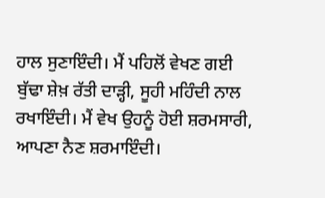ਹਾਲ ਸੁਣਾਇੰਦੀ। ਮੈਂ ਪਹਿਲੋਂ ਵੇਖਣ ਗਈ ਬੁੱਢਾ ਸ਼ੇਖ਼ ਰੱਤੀ ਦਾੜ੍ਹੀ, ਸੂਹੀ ਮਹਿੰਦੀ ਨਾਲ ਰਖਾਇੰਦੀ। ਮੈਂ ਵੇਖ ਉਹਨੂੰ ਹੋਈ ਸ਼ਰਮਸਾਰੀ, ਆਪਣਾ ਨੈਣ ਸ਼ਰਮਾਇੰਦੀ।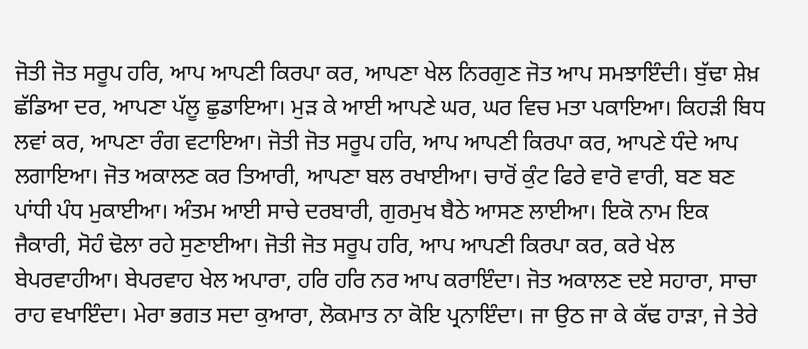ਜੋਤੀ ਜੋਤ ਸਰੂਪ ਹਰਿ, ਆਪ ਆਪਣੀ ਕਿਰਪਾ ਕਰ, ਆਪਣਾ ਖੇਲ ਨਿਰਗੁਣ ਜੋਤ ਆਪ ਸਮਝਾਇੰਦੀ। ਬੁੱਢਾ ਸ਼ੇਖ਼ ਛੱਡਿਆ ਦਰ, ਆਪਣਾ ਪੱਲੂ ਛੁਡਾਇਆ। ਮੁੜ ਕੇ ਆਈ ਆਪਣੇ ਘਰ, ਘਰ ਵਿਚ ਮਤਾ ਪਕਾਇਆ। ਕਿਹੜੀ ਬਿਧ ਲਵਾਂ ਕਰ, ਆਪਣਾ ਰੰਗ ਵਟਾਇਆ। ਜੋਤੀ ਜੋਤ ਸਰੂਪ ਹਰਿ, ਆਪ ਆਪਣੀ ਕਿਰਪਾ ਕਰ, ਆਪਣੇ ਧੰਦੇ ਆਪ ਲਗਾਇਆ। ਜੋਤ ਅਕਾਲਣ ਕਰ ਤਿਆਰੀ, ਆਪਣਾ ਬਲ ਰਖਾਈਆ। ਚਾਰੋਂ ਕੁੰਟ ਫਿਰੇ ਵਾਰੋ ਵਾਰੀ, ਬਣ ਬਣ ਪਾਂਧੀ ਪੰਧ ਮੁਕਾਈਆ। ਅੰਤਮ ਆਈ ਸਾਚੇ ਦਰਬਾਰੀ, ਗੁਰਮੁਖ ਬੈਠੇ ਆਸਣ ਲਾਈਆ। ਇਕੋ ਨਾਮ ਇਕ ਜੈਕਾਰੀ, ਸੋਹੰ ਢੋਲਾ ਰਹੇ ਸੁਣਾਈਆ। ਜੋਤੀ ਜੋਤ ਸਰੂਪ ਹਰਿ, ਆਪ ਆਪਣੀ ਕਿਰਪਾ ਕਰ, ਕਰੇ ਖੇਲ ਬੇਪਰਵਾਹੀਆ। ਬੇਪਰਵਾਹ ਖੇਲ ਅਪਾਰਾ, ਹਰਿ ਹਰਿ ਨਰ ਆਪ ਕਰਾਇੰਦਾ। ਜੋਤ ਅਕਾਲਣ ਦਏ ਸਹਾਰਾ, ਸਾਚਾ ਰਾਹ ਵਖਾਇੰਦਾ। ਮੇਰਾ ਭਗਤ ਸਦਾ ਕੁਆਰਾ, ਲੋਕਮਾਤ ਨਾ ਕੋਇ ਪ੍ਰਨਾਇੰਦਾ। ਜਾ ਉਠ ਜਾ ਕੇ ਕੱਢ ਹਾੜਾ, ਜੇ ਤੇਰੇ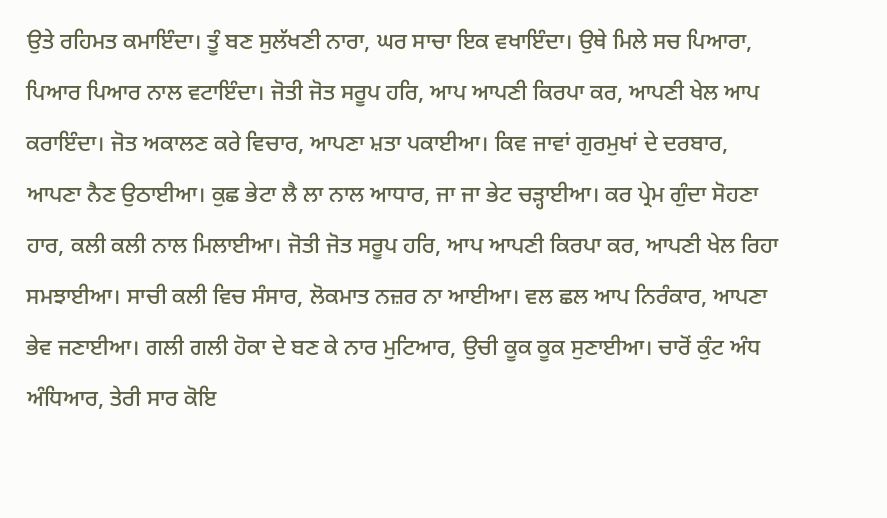ਉਤੇ ਰਹਿਮਤ ਕਮਾਇੰਦਾ। ਤੂੰ ਬਣ ਸੁਲੱਖਣੀ ਨਾਰਾ, ਘਰ ਸਾਚਾ ਇਕ ਵਖਾਇੰਦਾ। ਉਥੇ ਮਿਲੇ ਸਚ ਪਿਆਰਾ, ਪਿਆਰ ਪਿਆਰ ਨਾਲ ਵਟਾਇੰਦਾ। ਜੋਤੀ ਜੋਤ ਸਰੂਪ ਹਰਿ, ਆਪ ਆਪਣੀ ਕਿਰਪਾ ਕਰ, ਆਪਣੀ ਖੇਲ ਆਪ ਕਰਾਇੰਦਾ। ਜੋਤ ਅਕਾਲਣ ਕਰੇ ਵਿਚਾਰ, ਆਪਣਾ ਮ਼ਤਾ ਪਕਾਈਆ। ਕਿਵ ਜਾਵਾਂ ਗੁਰਮੁਖਾਂ ਦੇ ਦਰਬਾਰ, ਆਪਣਾ ਨੈਣ ਉਠਾਈਆ। ਕੁਛ ਭੇਟਾ ਲੈ ਲਾ ਨਾਲ ਆਧਾਰ, ਜਾ ਜਾ ਭੇਟ ਚੜ੍ਹਾਈਆ। ਕਰ ਪ੍ਰੇਮ ਗੁੰਦਾ ਸੋਹਣਾ ਹਾਰ, ਕਲੀ ਕਲੀ ਨਾਲ ਮਿਲਾਈਆ। ਜੋਤੀ ਜੋਤ ਸਰੂਪ ਹਰਿ, ਆਪ ਆਪਣੀ ਕਿਰਪਾ ਕਰ, ਆਪਣੀ ਖੇਲ ਰਿਹਾ ਸਮਝਾਈਆ। ਸਾਚੀ ਕਲੀ ਵਿਚ ਸੰਸਾਰ, ਲੋਕਮਾਤ ਨਜ਼ਰ ਨਾ ਆਈਆ। ਵਲ ਛਲ ਆਪ ਨਿਰੰਕਾਰ, ਆਪਣਾ ਭੇਵ ਜਣਾਈਆ। ਗਲੀ ਗਲੀ ਹੋਕਾ ਦੇ ਬਣ ਕੇ ਨਾਰ ਮੁਟਿਆਰ, ਉਚੀ ਕੂਕ ਕੂਕ ਸੁਣਾਈਆ। ਚਾਰੋਂ ਕੁੰਟ ਅੰਧ ਅੰਧਿਆਰ, ਤੇਰੀ ਸਾਰ ਕੋਇ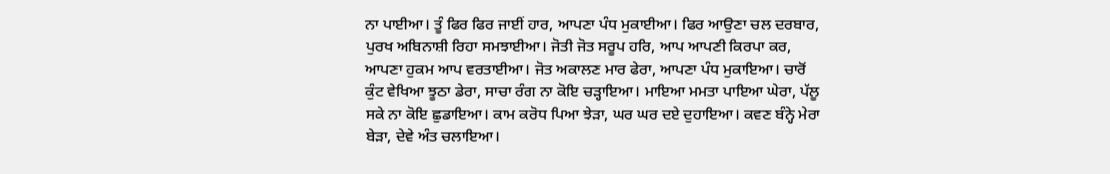ਨਾ ਪਾਈਆ। ਤੂੰ ਫਿਰ ਫਿਰ ਜਾਈਂ ਹਾਰ, ਆਪਣਾ ਪੰਧ ਮੁਕਾਈਆ। ਫਿਰ ਆਉਣਾ ਚਲ ਦਰਬਾਰ, ਪੁਰਖ ਅਬਿਨਾਸ਼ੀ ਰਿਹਾ ਸਮਝਾਈਆ। ਜੋਤੀ ਜੋਤ ਸਰੂਪ ਹਰਿ, ਆਪ ਆਪਣੀ ਕਿਰਪਾ ਕਰ, ਆਪਣਾ ਹੁਕਮ ਆਪ ਵਰਤਾਈਆ। ਜੋਤ ਅਕਾਲਣ ਮਾਰ ਫੇਰਾ, ਆਪਣਾ ਪੰਧ ਮੁਕਾਇਆ। ਚਾਰੋਂ ਕੁੰਟ ਵੇਖਿਆ ਝੂਠਾ ਡੇਰਾ, ਸਾਚਾ ਰੰਗ ਨਾ ਕੋਇ ਚੜ੍ਹਾਇਆ। ਮਾਇਆ ਮਮਤਾ ਪਾਇਆ ਘੇਰਾ, ਪੱਲੂ ਸਕੇ ਨਾ ਕੋਇ ਛੁਡਾਇਆ। ਕਾਮ ਕਰੋਧ ਪਿਆ ਝੇੜਾ, ਘਰ ਘਰ ਦਏ ਦੁਹਾਇਆ। ਕਵਣ ਬੰਨ੍ਹੇ ਮੇਰਾ ਬੇੜਾ, ਦੇਵੇ ਅੰਤ ਚਲਾਇਆ।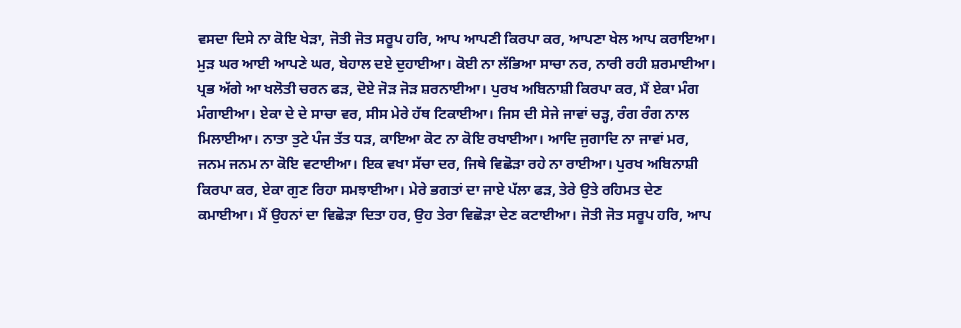ਵਸਦਾ ਦਿਸੇ ਨਾ ਕੋਇ ਖੇੜਾ, ਜੋਤੀ ਜੋਤ ਸਰੂਪ ਹਰਿ, ਆਪ ਆਪਣੀ ਕਿਰਪਾ ਕਰ, ਆਪਣਾ ਖੇਲ ਆਪ ਕਰਾਇਆ। ਮੁੜ ਘਰ ਆਈ ਆਪਣੇ ਘਰ, ਬੇਹਾਲ ਦਏ ਦੁਹਾਈਆ। ਕੋਈ ਨਾ ਲੱਭਿਆ ਸਾਚਾ ਨਰ, ਨਾਰੀ ਰਹੀ ਸ਼ਰਮਾਈਆ। ਪ੍ਰਭ ਅੱਗੇ ਆ ਖਲੋਤੀ ਚਰਨ ਫੜ, ਦੋਏ ਜੋੜ ਜੋੜ ਸ਼ਰਨਾਈਆ। ਪੁਰਖ ਅਬਿਨਾਸ਼ੀ ਕਿਰਪਾ ਕਰ, ਮੈਂ ਏਕਾ ਮੰਗ ਮੰਗਾਈਆ। ਏਕਾ ਦੇ ਦੇ ਸਾਚਾ ਵਰ, ਸੀਸ ਮੇਰੇ ਹੱਥ ਟਿਕਾਈਆ। ਜਿਸ ਦੀ ਸੇਜੇ ਜਾਵਾਂ ਚੜ੍ਹ, ਰੰਗ ਰੰਗ ਨਾਲ ਮਿਲਾਈਆ। ਨਾਤਾ ਤੁਟੇ ਪੰਜ ਤੱਤ ਧੜ, ਕਾਇਆ ਕੋਟ ਨਾ ਕੋਇ ਰਖਾਈਆ। ਆਦਿ ਜੁਗਾਦਿ ਨਾ ਜਾਵਾਂ ਮਰ, ਜਨਮ ਜਨਮ ਨਾ ਕੋਇ ਵਟਾਈਆ। ਇਕ ਵਖਾ ਸੱਚਾ ਦਰ, ਜਿਥੇ ਵਿਛੋੜਾ ਰਹੇ ਨਾ ਰਾਈਆ। ਪੁਰਖ ਅਬਿਨਾਸ਼ੀ ਕਿਰਪਾ ਕਰ, ਏਕਾ ਗੁਣ ਰਿਹਾ ਸਮਝਾਈਆ। ਮੇਰੇ ਭਗਤਾਂ ਦਾ ਜਾਏ ਪੱਲਾ ਫੜ, ਤੇਰੇ ਉਤੇ ਰਹਿਮਤ ਦੇਣ ਕਮਾਈਆ। ਮੈਂ ਉਹਨਾਂ ਦਾ ਵਿਛੋੜਾ ਦਿਤਾ ਹਰ, ਉਹ ਤੇਰਾ ਵਿਛੋੜਾ ਦੇਣ ਕਟਾਈਆ। ਜੋਤੀ ਜੋਤ ਸਰੂਪ ਹਰਿ, ਆਪ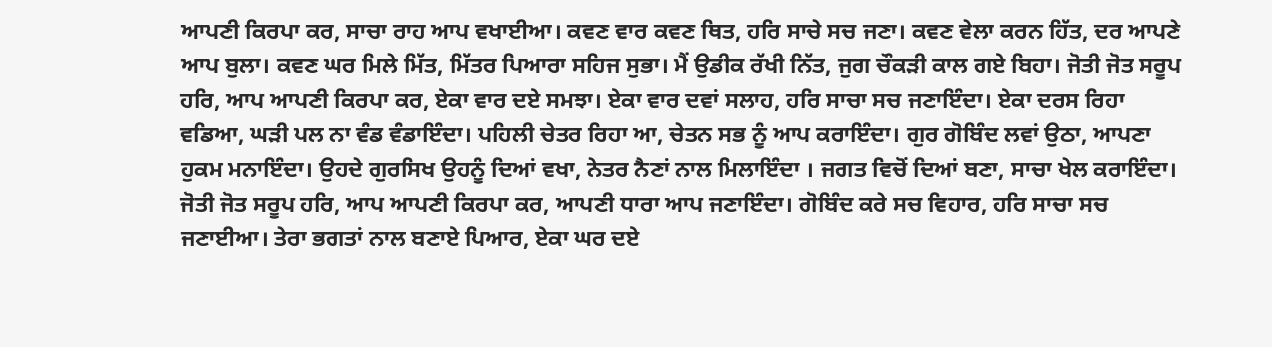ਆਪਣੀ ਕਿਰਪਾ ਕਰ, ਸਾਚਾ ਰਾਹ ਆਪ ਵਖਾਈਆ। ਕਵਣ ਵਾਰ ਕਵਣ ਥਿਤ, ਹਰਿ ਸਾਚੇ ਸਚ ਜਣਾ। ਕਵਣ ਵੇਲਾ ਕਰਨ ਹਿੱਤ, ਦਰ ਆਪਣੇ ਆਪ ਬੁਲਾ। ਕਵਣ ਘਰ ਮਿਲੇ ਮਿੱਤ, ਮਿੱਤਰ ਪਿਆਰਾ ਸਹਿਜ ਸੁਭਾ। ਮੈਂ ਉਡੀਕ ਰੱਖੀ ਨਿੱਤ, ਜੁਗ ਚੌਕੜੀ ਕਾਲ ਗਏ ਬਿਹਾ। ਜੋਤੀ ਜੋਤ ਸਰੂਪ ਹਰਿ, ਆਪ ਆਪਣੀ ਕਿਰਪਾ ਕਰ, ਏਕਾ ਵਾਰ ਦਏ ਸਮਝਾ। ਏਕਾ ਵਾਰ ਦਵਾਂ ਸਲਾਹ, ਹਰਿ ਸਾਚਾ ਸਚ ਜਣਾਇੰਦਾ। ਏਕਾ ਦਰਸ ਰਿਹਾ ਵਡਿਆ, ਘੜੀ ਪਲ ਨਾ ਵੰਡ ਵੰਡਾਇੰਦਾ। ਪਹਿਲੀ ਚੇਤਰ ਰਿਹਾ ਆ, ਚੇਤਨ ਸਭ ਨੂੰ ਆਪ ਕਰਾਇੰਦਾ। ਗੁਰ ਗੋਬਿੰਦ ਲਵਾਂ ਉਠਾ, ਆਪਣਾ ਹੁਕਮ ਮਨਾਇੰਦਾ। ਉਹਦੇ ਗੁਰਸਿਖ ਉਹਨੂੰ ਦਿਆਂ ਵਖਾ, ਨੇਤਰ ਨੈਣਾਂ ਨਾਲ ਮਿਲਾਇੰਦਾ । ਜਗਤ ਵਿਚੋਂ ਦਿਆਂ ਬਣਾ, ਸਾਚਾ ਖੇਲ ਕਰਾਇੰਦਾ। ਜੋਤੀ ਜੋਤ ਸਰੂਪ ਹਰਿ, ਆਪ ਆਪਣੀ ਕਿਰਪਾ ਕਰ, ਆਪਣੀ ਧਾਰਾ ਆਪ ਜਣਾਇੰਦਾ। ਗੋਬਿੰਦ ਕਰੇ ਸਚ ਵਿਹਾਰ, ਹਰਿ ਸਾਚਾ ਸਚ ਜਣਾਈਆ। ਤੇਰਾ ਭਗਤਾਂ ਨਾਲ ਬਣਾਏ ਪਿਆਰ, ਏਕਾ ਘਰ ਦਏ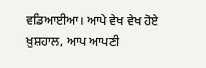ਵਡਿਆਈਆ। ਆਪੇ ਵੇਖ ਵੇਖ ਹੋਏ ਖ਼ੁਸ਼ਹਾਲ, ਆਪ ਆਪਣੀ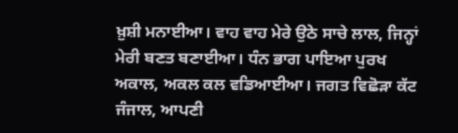ਖ਼ੁਸ਼ੀ ਮਨਾਈਆ। ਵਾਹ ਵਾਹ ਮੇਰੇ ਉਠੇ ਸਾਚੇ ਲਾਲ, ਜਿਨ੍ਹਾਂ ਮੇਰੀ ਬਣਤ ਬਣਾਈਆ। ਧੰਨ ਭਾਗ ਪਾਇਆ ਪੁਰਖ ਅਕਾਲ, ਅਕਲ ਕਲ ਵਡਿਆਈਆ। ਜਗਤ ਵਿਛੋੜਾ ਕੱਟ ਜੰਜਾਲ, ਆਪਣੀ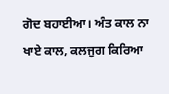ਗੋਦ ਬਹਾਈਆ। ਅੰਤ ਕਾਲ ਨਾ ਖਾਏ ਕਾਲ, ਕਲਜੁਗ ਕਿਰਿਆ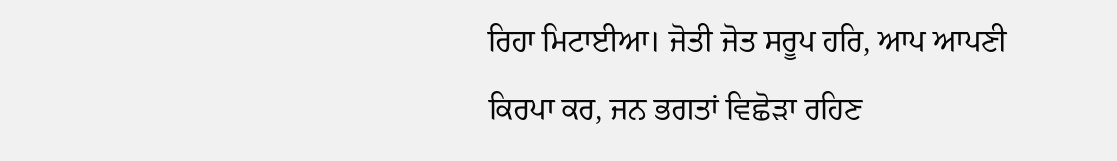ਰਿਹਾ ਮਿਟਾਈਆ। ਜੋਤੀ ਜੋਤ ਸਰੂਪ ਹਰਿ, ਆਪ ਆਪਣੀ ਕਿਰਪਾ ਕਰ, ਜਨ ਭਗਤਾਂ ਵਿਛੋੜਾ ਰਹਿਣ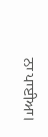ਨਾ ਪਾਈਆ।